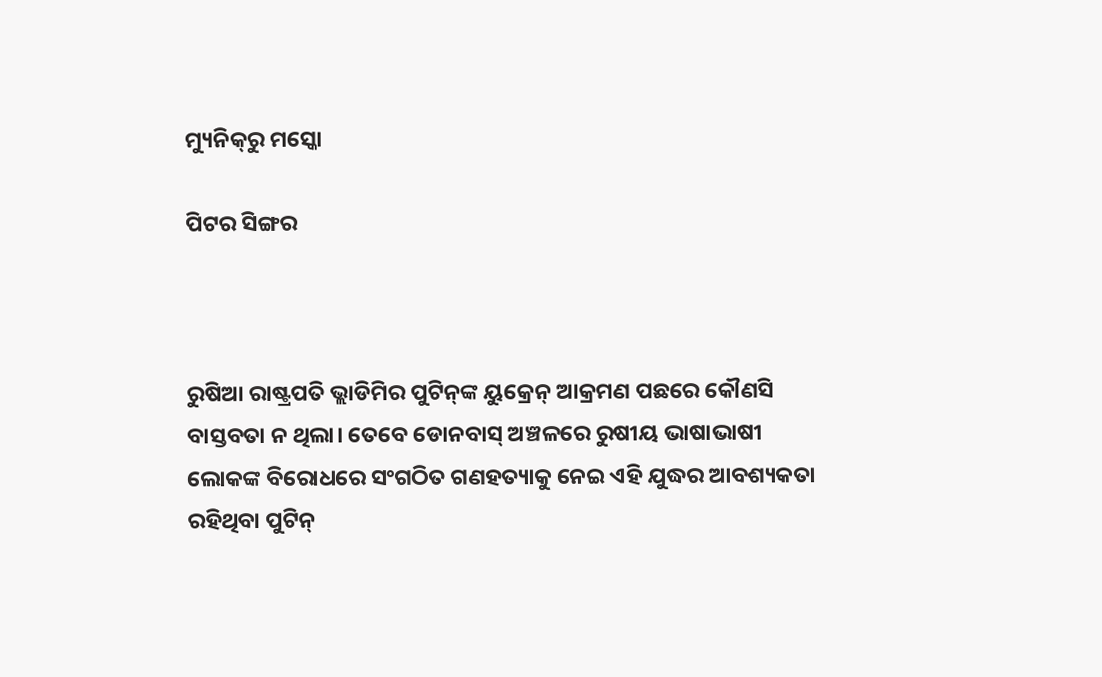ମ୍ୟୁନିକ୍‌ରୁ ମସ୍କୋ

ପିଟର ସିଙ୍ଗର



ରୁଷିଆ ରାଷ୍ଟ୍ରପତି ଭ୍ଲାଡିମିର ପୁଟିନ୍‌ଙ୍କ ୟୁକ୍ରେନ୍‌ ଆକ୍ରମଣ ପଛରେ କୌଣସି ବାସ୍ତବତା ନ ଥିଲା। ତେବେ ଡୋନବାସ୍‌ ଅଞ୍ଚଳରେ ରୁଷୀୟ ଭାଷାଭାଷୀ ଲୋକଙ୍କ ବିରୋଧରେ ସଂଗଠିତ ଗଣହତ୍ୟାକୁ ନେଇ ଏହି ଯୁଦ୍ଧର ଆବଶ୍ୟକତା ରହିଥିବା ପୁଟିନ୍‌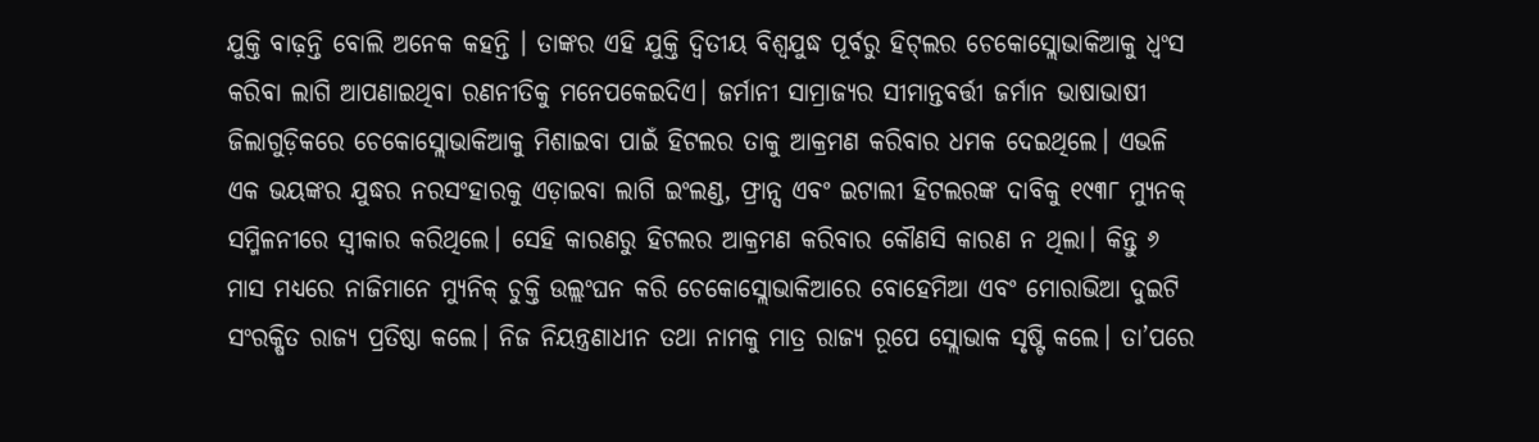ଯୁକ୍ତି ବାଢ଼ନ୍ତି ବୋଲି ଅନେକ କହନ୍ତି । ତାଙ୍କର ଏହି ଯୁକ୍ତି ଦ୍ୱିତୀୟ ବିଶ୍ୱଯୁଦ୍ଧ ପୂର୍ବରୁ ହିଟ୍‌ଲର ଚେକୋସ୍ଲୋଭାକିଆକୁ ଧ୍ୱଂସ କରିବା ଲାଗି ଆପଣାଇଥିବା ରଣନୀତିକୁ ମନେପକେଇଦିଏ। ଜର୍ମାନୀ ସାମ୍ରାଜ୍ୟର ସୀମାନ୍ତବର୍ତ୍ତୀ ଜର୍ମାନ ଭାଷାଭାଷୀ ଜିଲାଗୁଡ଼ିକରେ ଚେକୋସ୍ଲୋଭାକିଆକୁ ମିଶାଇବା ପାଇଁ ହିଟଲର ତାକୁ ଆକ୍ରମଣ କରିବାର ଧମକ ଦେଇଥିଲେ। ଏଭଳି ଏକ ଭୟଙ୍କର ଯୁଦ୍ଧର ନରସଂହାରକୁ ଏଡ଼ାଇବା ଲାଗି ଇଂଲଣ୍ଡ, ଫ୍ରାନ୍ସ ଏବଂ ଇଟାଲୀ ହିଟଲରଙ୍କ ଦାବିକୁ ୧୯୩୮ ମ୍ୟୁନକ୍‌ ସମ୍ମିଳନୀରେ ସ୍ବୀକାର କରିଥିଲେ। ସେହି କାରଣରୁ ହିଟଲର ଆକ୍ରମଣ କରିବାର କୌଣସି କାରଣ ନ ଥିଲା। କିନ୍ତୁ ୬ ମାସ ମଧ୍ୟରେ ନାଜିମାନେ ମ୍ୟୁନିକ୍‌ ଚୁକ୍ତି ଉଲ୍ଲଂଘନ କରି ଚେକୋସ୍ଲୋଭାକିଆରେ ବୋହେମିଆ ଏବଂ ମୋରାଭିଆ ଦୁଇଟି ସଂରକ୍ଷିତ ରାଜ୍ୟ ପ୍ରତିଷ୍ଠା କଲେ। ନିଜ ନିୟନ୍ତ୍ରଣାଧୀନ ତଥା ନାମକୁ ମାତ୍ର ରାଜ୍ୟ ରୂପେ ସ୍ଲୋଭାକ ସୃଷ୍ଟି କଲେ। ତା’ପରେ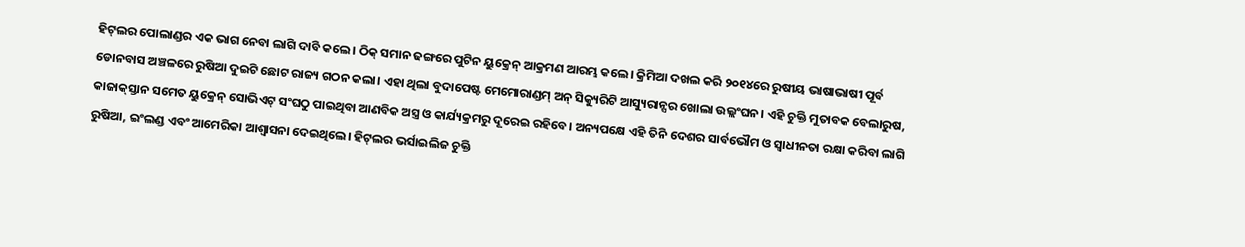ହିଟ୍‌ଲର ପୋଲାଣ୍ଡର ଏକ ଭାଗ ନେବା ଲାଗି ଦାବି କଲେ। ଠିକ୍‌ ସମାନ ଢଙ୍ଗରେ ପୁଟିନ ୟୁକ୍ରେନ୍‌ ଆକ୍ରମଣ ଆରମ୍ଭ କଲେ। କ୍ରିମିଆ ଦଖଲ କରି ୨୦୧୪ରେ ରୁଷୀୟ ଭାଷାଭାଷୀ ପୂର୍ବ ଡୋନବାସ ଅଞ୍ଚଳରେ ରୁଷିଆ ଦୁଇଟି ଛୋଟ ରାଜ୍ୟ ଗଠନ କଲା। ଏହା ଥିଲା ବୁଦାପେଷ୍ଟ ମେମୋରାଣ୍ଡମ୍‌ ଅନ୍‌ ସିକ୍ୟୁରିଟି ଆସ୍ୟୁରାନ୍ସର ଖୋଲା ଉଲ୍ଲଂଘନ। ଏହି ଚୁକ୍ତି ମୁତାବକ ବେଲାରୁଷ, କାଜାକ୍‌ସ୍ତାନ ସମେତ ୟୁକ୍ରେନ୍‌ ସୋଭିଏଟ୍‌ ସଂଘଠୁ ପାଇଥିବା ଆଣବିକ ଅସ୍ତ୍ର ଓ କାର୍ଯ୍ୟକ୍ରମରୁ ଦୂରେଇ ରହିବେ। ଅନ୍ୟପକ୍ଷେ ଏହି ତିନି ଦେଶର ସାର୍ବଭୌମ ଓ ସ୍ବାଧୀନତା ରକ୍ଷା କରିବା ଲାଗି ରୁଷିଆ, ଇଂଲଣ୍ଡ ଏବଂ ଆମେରିକା ଆଶ୍ୱାସନା ଦେଇଥିଲେ। ହିଟ୍‌ଲର ଭର୍ସାଇଲିଜ ଚୁକ୍ତି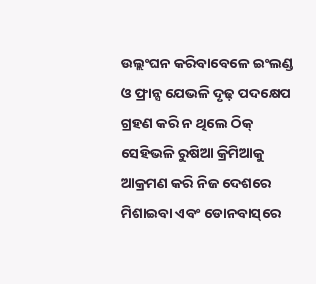ଉଲ୍ଲଂଘନ କରିବାବେଳେ ଇଂଲଣ୍ଡ ଓ ଫ୍ରାନ୍ସ ଯେଭଳି ଦୃଢ଼ ପଦକ୍ଷେପ ଗ୍ରହଣ କରି ନ ଥିଲେ ଠିକ୍‌ ସେହିଭଳି ରୁଷିଆ କ୍ରିମିଆକୁ ଆକ୍ରମଣ କରି ନିଜ ଦେଶରେ ମିଶାଇବା ଏବଂ ଡୋନବାସ୍‌ରେ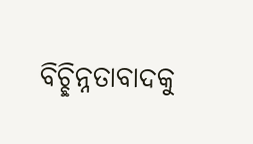ବିଚ୍ଛିନ୍ନତାବାଦକୁ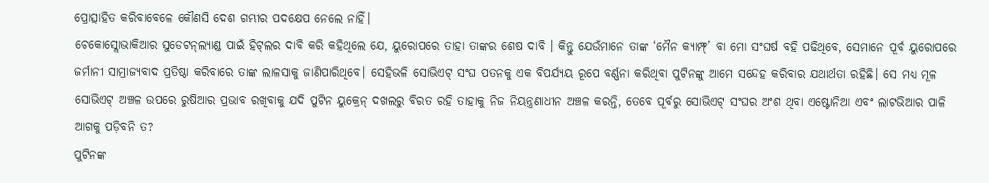ପ୍ରୋତ୍ସାହିତ କରିବାବେଳେ କୌଣସି ଦେଶ ଗମ୍ଭୀର ପଦକ୍ଷେପ ନେଲେ ନାହିଁ।
ଚେକୋସ୍ଲୋଭାକିଆର ସୁଡେଟନ୍‌ଲ୍ୟାଣ୍ଡ ପାଇଁ ହିଟ୍‌ଲର ଦାବି କରି କହିଥିଲେ ଯେ, ୟୁରୋପରେ ତାହା ତାଙ୍କର ଶେଷ ଦାବି । କିନ୍ତୁ ଯେଉଁମାନେ ତାଙ୍କ ‘ମୈନ କ୍ୟାମ୍ଫ୍‌’ ବା ମୋ ସଂଘର୍ଷ ବହି ପଢିଥିବେ, ସେମାନେ ପୂର୍ବ ୟୁରୋପରେ ଜର୍ମାନୀ ସାମ୍ରାଜ୍ୟବାଦ ପ୍ରତିଷ୍ଠା କରିବାରେ ତାଙ୍କ ଲାଳସାକୁ ଜାଣିପାରିଥିବେ। ସେହିଭଳି ସୋଭିଏଟ୍‌ ସଂଘ ପତନକୁ ଏକ ବିପର୍ଯ୍ୟୟ ରୂପେ ବର୍ଣ୍ଣନା କରିଥିବା ପୁଟିନଙ୍କୁ ଆମେ ସନ୍ଦେହ କରିବାର ଯଥାର୍ଥତା ରହିଛି। ସେ ମଧ୍ୟ ମୂଳ ସୋଭିଏଟ୍‌ ଅଞ୍ଚଳ ଉପରେ ରୁଷିଆର ପ୍ରଭାବ ରଖିବାକୁ ଯଦି ପୁଟିନ ୟୁକ୍ରେନ୍‌ ଦଖଲରୁ ବିରତ ରହି ତାହାକୁ ନିଜ ନିୟନ୍ତ୍ରଣାଧୀନ ଅଞ୍ଚଳ କରନ୍ତି, ତେବେ ପୂର୍ବରୁ ସୋଭିଏଟ୍‌ ସଂଘର ଅଂଶ ଥିବା ଏଷ୍ଟୋନିଆ ଏବଂ ଲାଟଭିଆର ପାଳି ଆଗକୁ ପଡ଼ିବନି ତ?
ପୁଟିନଙ୍କ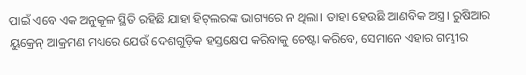ପାଇଁ ଏବେ ଏକ ଅନୁକୂଳ ସ୍ଥିତି ରହିଛି ଯାହା ହିଟ୍‌ଲରଙ୍କ ଭାଗ୍ୟରେ ନ ଥିଲା। ତାହା ହେଉଛି ଆଣବିକ ଅସ୍ତ୍ର। ରୁଷିଆର ୟୁକ୍ରେନ୍‌ ଆକ୍ରମଣ ମଧ୍ୟରେ ଯେଉଁ ଦେଶଗୁଡ଼ିକ ହସ୍ତକ୍ଷେପ କରିବାକୁ ଚେଷ୍ଟା କରିବେ, ସେମାନେ ଏହାର ଗମ୍ଭୀର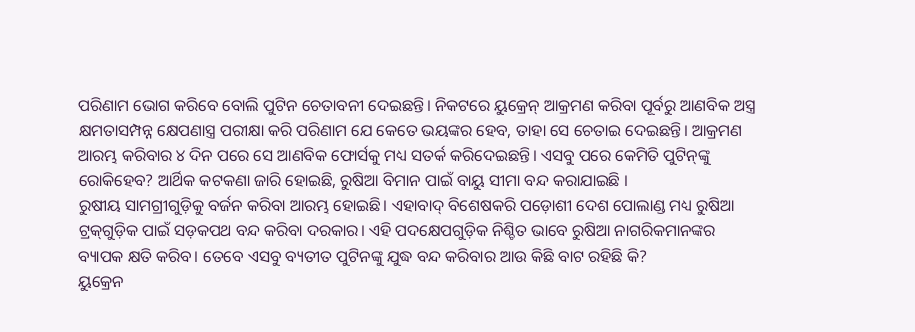ପରିଣାମ ଭୋଗ କରିବେ ବୋଲି ପୁଟିନ ଚେତାବନୀ ଦେଇଛନ୍ତି। ନିକଟରେ ୟୁକ୍ରେନ୍‌ ଆକ୍ରମଣ କରିବା ପୂର୍ବରୁ ଆଣବିକ ଅସ୍ତ୍ର କ୍ଷମତାସମ୍ପନ୍ନ କ୍ଷେପଣାସ୍ତ୍ର ପରୀକ୍ଷା କରି ପରିଣାମ ଯେ କେତେ ଭୟଙ୍କର ହେବ, ତାହା ସେ ଚେତାଇ ଦେଇଛନ୍ତି। ଆକ୍ରମଣ ଆରମ୍ଭ କରିବାର ୪ ଦିନ ପରେ ସେ ଆଣବିକ ଫୋର୍ସକୁ ମଧ୍ୟ ସତର୍କ କରିଦେଇଛନ୍ତି। ଏସବୁ ପରେ କେମିତି ପୁଟିନ୍‌ଙ୍କୁ ରୋକିହେବ? ଆର୍ଥିକ କଟକଣା ଜାରି ହୋଇଛି, ରୁଷିଆ ବିମାନ ପାଇଁ ବାୟୁ ସୀମା ବନ୍ଦ କରାଯାଇଛି ।
ରୁଷୀୟ ସାମଗ୍ରୀଗୁଡ଼ିକୁ ବର୍ଜନ କରିବା ଆରମ୍ଭ ହୋଇଛି। ଏହାବାଦ୍‌ ବିଶେଷକରି ପଡ଼ୋଶୀ ଦେଶ ପୋଲାଣ୍ଡ ମଧ୍ୟ ରୁଷିଆ ଟ୍ରକ୍‌ଗୁଡ଼ିକ ପାଇଁ ସଡ଼କପଥ ବନ୍ଦ କରିବା ଦରକାର। ଏହି ପଦକ୍ଷେପଗୁଡ଼ିକ ନିଶ୍ଚିତ ଭାବେ ରୁଷିଆ ନାଗରିକମାନଙ୍କର ବ୍ୟାପକ କ୍ଷତି କରିବ। ତେବେ ଏସବୁ ବ୍ୟତୀତ ପୁଟିନଙ୍କୁ ଯୁଦ୍ଧ ବନ୍ଦ କରିବାର ଆଉ କିଛି ବାଟ ରହିଛି କି?
ୟୁକ୍ରେନ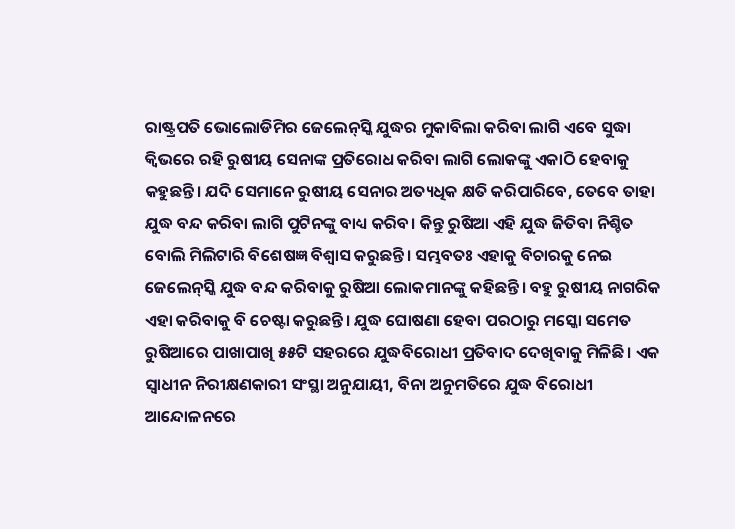ରାଷ୍ଟ୍ରପତି ଭୋଲୋଡିମିର ଜେଲେନ୍‌ସ୍କି ଯୁଦ୍ଧର ମୁକାବିଲା କରିବା ଲାଗି ଏବେ ସୁଦ୍ଧା କ୍ୱିଭରେ ରହି ରୁଷୀୟ ସେନାଙ୍କ ପ୍ରତିରୋଧ କରିବା ଲାଗି ଲୋକଙ୍କୁ ଏକାଠି ହେବାକୁ କହୁଛନ୍ତି। ଯଦି ସେମାନେ ରୁଷୀୟ ସେନାର ଅତ୍ୟଧିକ କ୍ଷତି କରିପାରିବେ, ତେବେ ତାହା ଯୁଦ୍ଧ ବନ୍ଦ କରିବା ଲାଗି ପୁଟିନଙ୍କୁ ବାଧ୍ୟ କରିବ। କିନ୍ତୁ ରୁଷିଆ ଏହି ଯୁଦ୍ଧ ଜିତିବା ନିଶ୍ଚିତ ବୋଲି ମିଲିଟାରି ବିଶେଷଜ୍ଞ ବିଶ୍ୱାସ କରୁଛନ୍ତି। ସମ୍ଭବତଃ ଏହାକୁ ବିଚାରକୁ ନେଇ ଜେଲେନ୍‌ସ୍କି ଯୁଦ୍ଧ ବନ୍ଦ କରିବାକୁ ରୁଷିଆ ଲୋକମାନଙ୍କୁ କହିଛନ୍ତି। ବହୁ ରୁଷୀୟ ନାଗରିକ ଏହା କରିବାକୁ ବି ଚେଷ୍ଟା କରୁଛନ୍ତି। ଯୁଦ୍ଧ ଘୋଷଣା ହେବା ପରଠାରୁ ମସ୍କୋ ସମେତ ରୁଷିଆରେ ପାଖାପାଖି ୫୫ଟି ସହରରେ ଯୁଦ୍ଧବିରୋଧୀ ପ୍ରତିବାଦ ଦେଖିବାକୁ ମିଳିଛି। ଏକ ସ୍ବାଧୀନ ନିରୀକ୍ଷଣକାରୀ ସଂସ୍ଥା ଅନୁଯାୟୀ, ବିନା ଅନୁମତିରେ ଯୁଦ୍ଧ ବିରୋଧୀ ଆନ୍ଦୋଳନରେ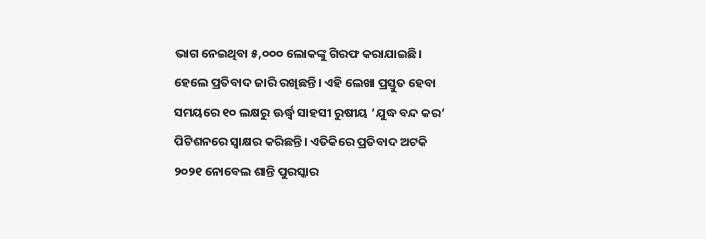ଭାଗ ନେଇଥିବା ୫,୦୦୦ ଲୋକଙ୍କୁ ଗିରଫ କରାଯାଇଛି। ହେଲେ ପ୍ରତିବାଦ ଜାରି ରଖିଛନ୍ତି। ଏହି ଲେଖା ପ୍ରସ୍ତୁତ ହେବା ସମୟରେ ୧୦ ଲକ୍ଷରୁ ଊର୍ଦ୍ଧ୍ୱ ସାହସୀ ରୁଷୀୟ ‘ଯୁଦ୍ଧ ବନ୍ଦ କର’ ପିଟିଶନରେ ସ୍ବାକ୍ଷର କରିଛନ୍ତି। ଏତିକିରେ ପ୍ରତିବାଦ ଅଟକି ୨୦୨୧ ନୋବେଲ ଶାନ୍ତି ପୁରସ୍କାର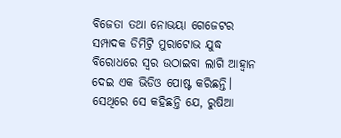ବିଜେତା ତଥା ନୋଭୟା ଗେଜେଟର ସମ୍ପାଦକ ଡିମିଟ୍ରି ମୁରାଟୋଭ ଯୁଦ୍ଧ ବିରୋଧରେ ସ୍ବର ଉଠାଇବା ଲାଗି ଆହ୍ବାନ ଦେଇ ଏକ ଭିଡିଓ ପୋଷ୍ଟ କରିଛନ୍ତି। ସେଥିରେ ସେ କହିଛନ୍ତି ଯେ, ରୁଷିଆ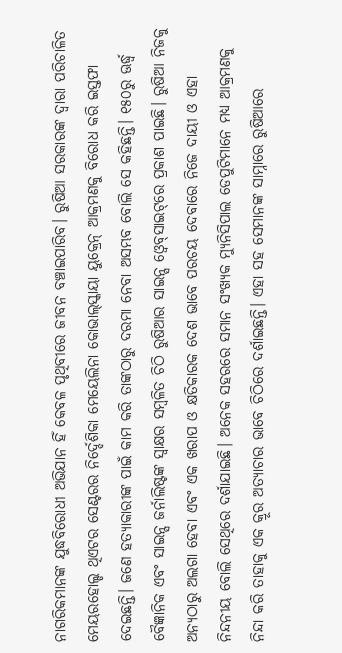ନାଗରିକମାନଙ୍କ ଯୁଦ୍ଧବିରୋଧୀ ଅଭିଯାନ ହିଁ କେବଳ ପୃଥିବୀରେ ଜୀବନ ବଞ୍ଚାଇପାରିବ। ରୁଷିଆ ସରକାରଙ୍କ ଦ୍ୱାରା ପରିଚାଳିତ ମେୟରହୋଲ୍ଡ ଥିଏଟର ସେଣ୍ଟରର ନିର୍ଦ୍ଦେଶିକା ମେୟେଲିନା କୋଭାଲ୍‌ସ୍କାୟା ୟୁକ୍ରେନ୍‌ ଆକ୍ରମଣକୁ ବିରୋଧ କରି ଇସ୍ତଫା ଦେଇଛନ୍ତି। ଜଣେ ହତ୍ୟାକାରୀଙ୍କ ପାଇଁ କାମ କରି ତାଙ୍କଠାରୁ ଦରମା ନେବା ଅସମ୍ଭବ ବୋଲି ସେ କହିଛନ୍ତି। ୧୫୦ରୁ ଊର୍ଦ୍ଧ୍ୱ ବୈଜ୍ଞାନିକ ଏବଂ ସାଇନ୍ସ ଜର୍ନାଲିଷ୍ଟଙ୍କ ସ୍ବାକ୍ଷର ସମ୍ବଳିତ ଚିଠି ରୁଷିଆର ସାଇନ୍ସ ଓ୍ବେବ୍‌ସାଇଟ୍‌ରେ ପ୍ରକାଶ ପାଇଛି। ରୁଷିଆ ନିଜକୁ ଅନ୍ୟଠାରୁ ଅଲଗା ହେବା ଏବଂ ଏକ ଖରାପ ଓ କ୍ଷତିକାରକ ଦେଶ ଭାବେ ପରଚୟ ଦେବାରେ ନିଜେ ଦାୟୀ ଓ ଏହା ନିନ୍ଦନୀୟ ବୋଲି ସେଥିରେ ଦର୍ଶାଯାଇଛି। ଅନେକ ସହରରେ ସମାନ ସଂଖ୍ୟକ ମ୍ୟୁନିସିପାଲ ଡେପୁଟିମାନେ ମଧ୍ୟ ଆକ୍ରମଣକୁ ନିନ୍ଦା କରି ତାହାକୁ ଏକ କ୍ରୂର ଅତ୍ୟାଚାର ଭାବେ ଚିଠିରେ ଦର୍ଶାଇଛନ୍ତି। ଏହା ସହ ସେମାନଙ୍କ ସାମ୍ନାରେ ରୁଷିଆରେ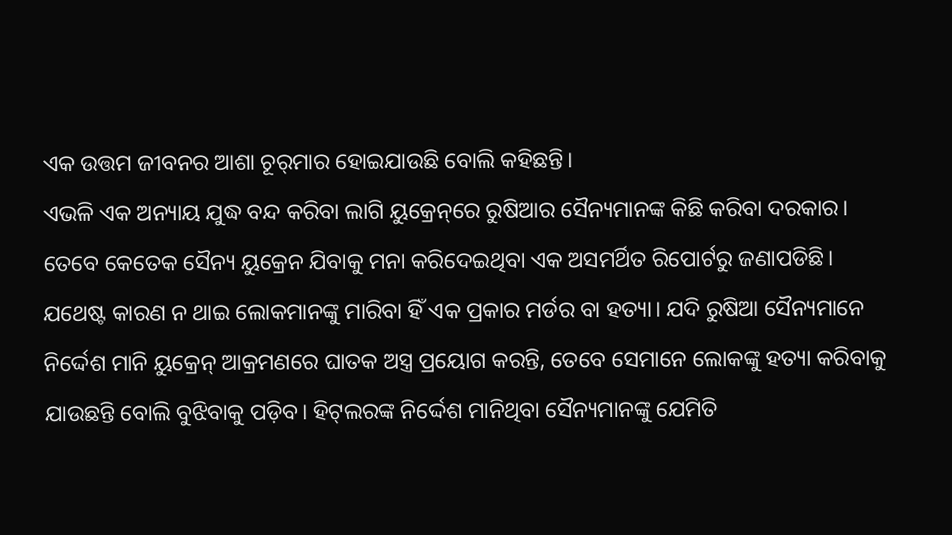ଏକ ଉତ୍ତମ ଜୀବନର ଆଶା ଚୂର୍‌ମାର ହୋଇଯାଉଛି ବୋଲି କହିଛନ୍ତି।
ଏଭଳି ଏକ ଅନ୍ୟାୟ ଯୁଦ୍ଧ ବନ୍ଦ କରିବା ଲାଗି ୟୁକ୍ରେନ୍‌ରେ ରୁଷିଆର ସୈନ୍ୟମାନଙ୍କ କିଛି କରିବା ଦରକାର। ତେବେ କେତେକ ସୈନ୍ୟ ୟୁକ୍ରେନ ଯିବାକୁ ମନା କରିଦେଇଥିବା ଏକ ଅସମର୍ଥିତ ରିପୋର୍ଟରୁ ଜଣାପଡିଛି। ଯଥେଷ୍ଟ କାରଣ ନ ଥାଇ ଲୋକମାନଙ୍କୁ ମାରିବା ହିଁ ଏକ ପ୍ରକାର ମର୍ଡର ବା ହତ୍ୟା। ଯଦି ରୁଷିଆ ସୈନ୍ୟମାନେ ନିର୍ଦ୍ଦେଶ ମାନି ୟୁକ୍ରେନ୍‌ ଆକ୍ରମଣରେ ଘାତକ ଅସ୍ତ୍ର ପ୍ରୟୋଗ କରନ୍ତି, ତେବେ ସେମାନେ ଲୋକଙ୍କୁ ହତ୍ୟା କରିବାକୁ ଯାଉଛନ୍ତି ବୋଲି ବୁଝିବାକୁ ପଡ଼ିବ। ହିଟ୍‌ଲରଙ୍କ ନିର୍ଦ୍ଦେଶ ମାନିଥିବା ସୈନ୍ୟମାନଙ୍କୁ ଯେମିତି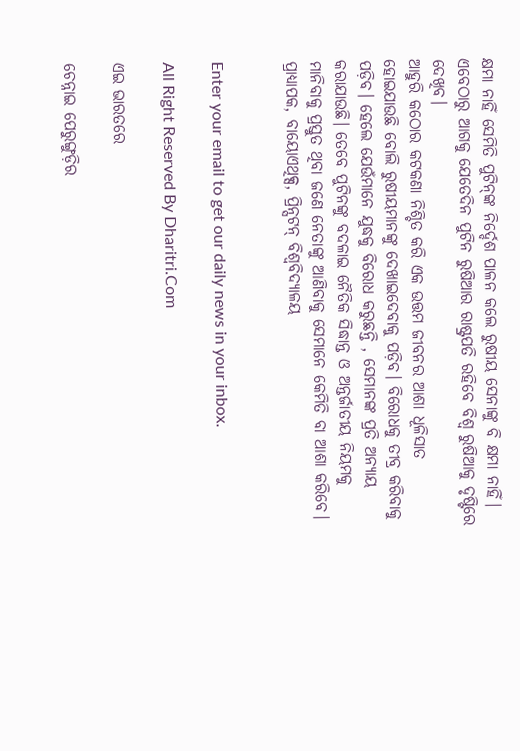କ୍ଷମା ନାହିଁ ସେମିତି ପୁଟିନ୍‌ଙ୍କ ନିର୍ଦ୍ଦେଶ ପାଳନ କଲେ ରୁଷୀୟ ସେନାଙ୍କୁ ବି କ୍ଷମା ନାହିଁ। ଏବେଠାରୁ ଆଗକୁ ଯେତେଦିନ ପୁଟିନ ରୁଷିଆର ରାଷ୍ଟ୍ରପତି ରହିବେ ବିଶ୍ୱ ରୁଷିଆକୁ ଦୃଷ୍ଟିରେ ଦେଖିବ।
ଆହୁରି କଠୋର କଟକଣା ନିଶ୍ଚିତ କରି ଏକ ଉତ୍ତମ ଜୀବନର ଆଶା ଧୂଳିସାତ ହୋଇଯାଉଛି ବୋଲି ରୁଷୀୟମାନଙ୍କୁ ଦେଖାଇଦେବାକୁ ପଡ଼ିବ। ବିରୋଧକୁ ତୀବ୍ର କରିବାକୁ ପଡ଼ିବ। ହେଲେ ଯେଉଁମାନେ ଯୁଦ୍ଧକୁ ବିରୋଧ କରୁଛନ୍ତି , ସେମାନଙ୍କ ପ୍ରତି ଅନ୍ୟାୟ କରାଯାଉଛି। ତେବେ ପୁଟିନଙ୍କୁ ବଦଳାଇ ନୈତିକ ସିଦ୍ଧାନ୍ତ ଓ ଅନ୍ତର୍ଜାତୀୟ ନିୟମକୁ ମାନିବାକୁ ପ୍ରସ୍ତୁତ ଥିବା ଜଣେ ନେତାଙ୍କୁ ଆଣିବାକୁ ସେମାନେ କେମିତି ବା ଆଶା କରିବେ।
ପ୍ରାଧ୍ୟାପକ, ବାୟୋଏଥିକ୍ସ, ପ୍ରିନ୍ସଟନ୍‌ ବିଶ୍ୱବିଦ୍ୟାଳୟ


Enter your email to get our daily news in your inbox.

All Right Reserved By Dharitri.Com

ଏଇ ଭାରତରେ

ଚେନ୍ନାଇ ପେରୁଙ୍ଗୁଡ଼ିର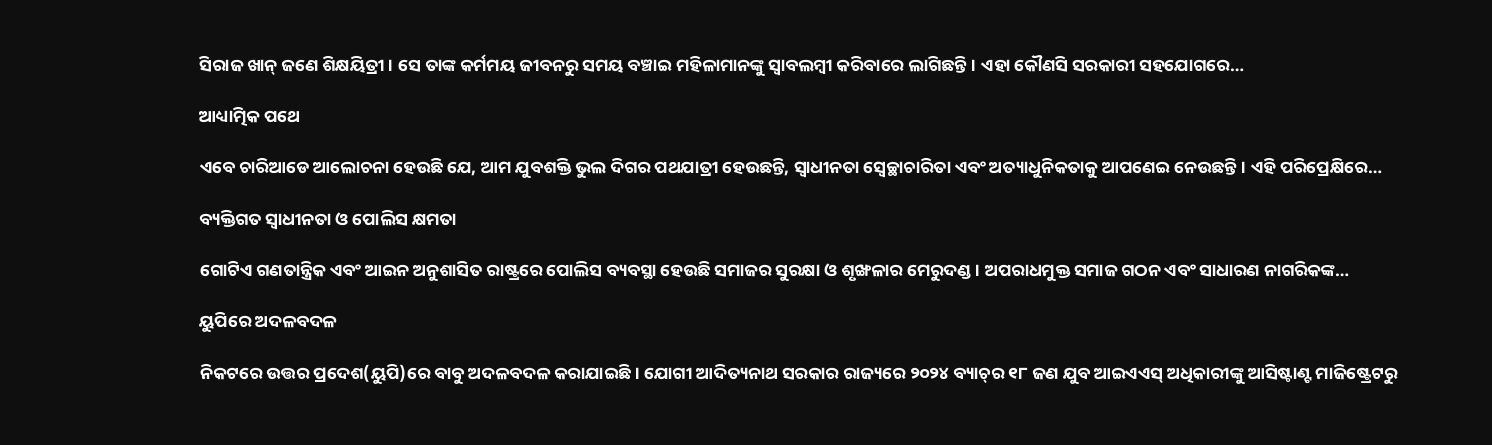ସିରାଜ ଖାନ୍‌ ଜଣେ ଶିକ୍ଷୟିତ୍ରୀ। ସେ ତାଙ୍କ କର୍ମମୟ ଜୀବନରୁ ସମୟ ବଞ୍ଚାଇ ମହିଳାମାନଙ୍କୁ ସ୍ବାବଲମ୍ବୀ କରିବାରେ ଲାଗିଛନ୍ତି। ଏହା କୌଣସି ସରକାରୀ ସହଯୋଗରେ…

ଆଧ୍ୟାତ୍ମିକ ପଥେ

ଏବେ ଚାରିଆଡେ ଆଲୋଚନା ହେଉଛି ଯେ, ଆମ ଯୁବଶକ୍ତି ଭୁଲ ଦିଗର ପଥଯାତ୍ରୀ ହେଉଛନ୍ତି, ସ୍ବାଧୀନତା ସ୍ବେଚ୍ଛାଚାରିତା ଏବଂ ଅତ୍ୟାଧୁନିକତାକୁ ଆପଣେଇ ନେଉଛନ୍ତି। ଏହି ପରିପ୍ରେକ୍ଷିରେ…

ବ୍ୟକ୍ତିଗତ ସ୍ବାଧୀନତା ଓ ପୋଲିସ କ୍ଷମତା

ଗୋଟିଏ ଗଣତାନ୍ତ୍ରିକ ଏବଂ ଆଇନ ଅନୁଶାସିତ ରାଷ୍ଟ୍ରରେ ପୋଲିସ ବ୍ୟବସ୍ଥା ହେଉଛି ସମାଜର ସୁରକ୍ଷା ଓ ଶୃଙ୍ଖଳାର ମେରୁଦଣ୍ଡ। ଅପରାଧମୁକ୍ତ ସମାଜ ଗଠନ ଏବଂ ସାଧାରଣ ନାଗରିକଙ୍କ…

ୟୁପିରେ ଅଦଳବଦଳ

ନିକଟରେ ଉତ୍ତର ପ୍ରଦେଶ(ୟୁପି)ରେ ବାବୁ ଅଦଳବଦଳ କରାଯାଇଛି। ଯୋଗୀ ଆଦିତ୍ୟନାଥ ସରକାର ରାଜ୍ୟରେ ୨୦୨୪ ବ୍ୟାଚ୍‌ର ୧୮ ଜଣ ଯୁବ ଆଇଏଏସ୍‌ ଅଧିକାରୀଙ୍କୁ ଆସିଷ୍ଟାଣ୍ଟ ମାଜିଷ୍ଟ୍ରେଟରୁ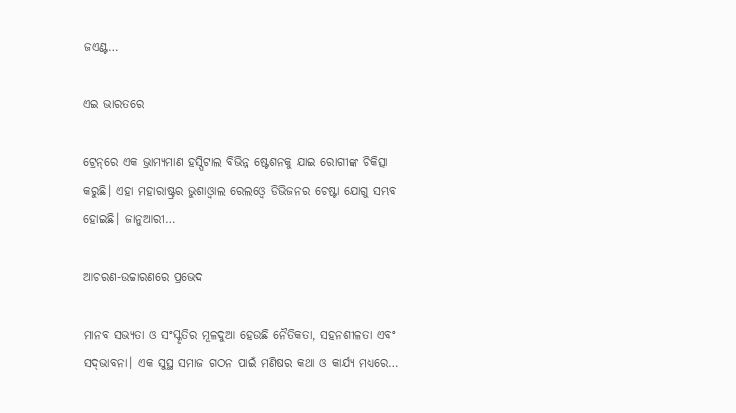ଜଏଣ୍ଟ…

ଏଇ ଭାରତରେ

ଟ୍ରେନ୍‌ରେ ଏକ ଭ୍ରାମ୍ୟମାଣ ହସ୍ପିଟାଲ ବିଭିନ୍ନ ଷ୍ଟେଶନକୁ ଯାଇ ରୋଗୀଙ୍କ ଚିକିତ୍ସା କରୁଛି। ଏହା ମହାରାଷ୍ଟ୍ରର ଭୁଶାଓ୍ବାଲ ରେଲଓ୍ବେ ଡିଭିଜନର ଚେଷ୍ଟା ଯୋଗୁ ସମ୍ଭବ ହୋଇଛି। ଜାନୁଆରୀ…

ଆଚରଣ-ଉଚ୍ଚାରଣରେ ପ୍ରଭେଦ

ମାନବ ସଭ୍ୟତା ଓ ସଂସ୍କୃତିର ମୂଳଦୁଆ ହେଉଛି ନୈତିକତା, ସହନଶୀଳତା ଏବଂ ସଦ୍‌ଭାବନା। ଏକ ସୁସ୍ଥ ସମାଜ ଗଠନ ପାଇଁ ମଣିଷର କଥା ଓ କାର୍ଯ୍ୟ ମଧ୍ୟରେ…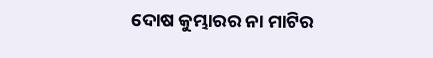ଦୋଷ କୁମ୍ଭାରର ନା ମାଟିର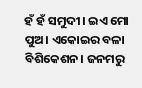ହଁ ହଁ ସମୁଦୀ। ଇଏ ମୋ ପୁଅ। ଏକୋଇର ବଳା ବିଶିକେଶନ। ଜନମରୁ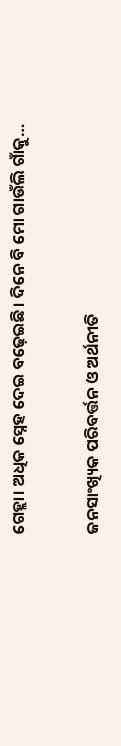ଗେହ୍ଲା। ଅଧିକ ସ୍ନେହ ଦେଇ ବଢ଼େଇଛି। ଦିନେ ବି ମୋ ଗାଉଁଲି ଗାଁକୁ…

ଜନସାଂଖ୍ୟିକ ପରିବର୍ତ୍ତନ ଓ ଅର୍ଥନୀତି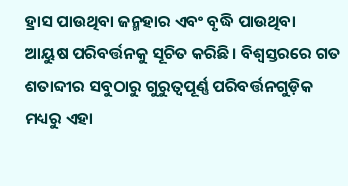ହ୍ରାସ ପାଉଥିବା ଜନ୍ମହାର ଏବଂ ବୃଦ୍ଧି ପାଉଥିବା ଆୟୁଷ ପରିବର୍ତ୍ତନକୁ ସୂଚିତ କରିଛି। ବିଶ୍ୱସ୍ତରରେ ଗତ ଶତାବ୍ଦୀର ସବୁଠାରୁ ଗୁରୁତ୍ୱପୂର୍ଣ୍ଣ ପରିବର୍ତ୍ତନଗୁଡ଼ିକ ମଧ୍ୟରୁ ଏହା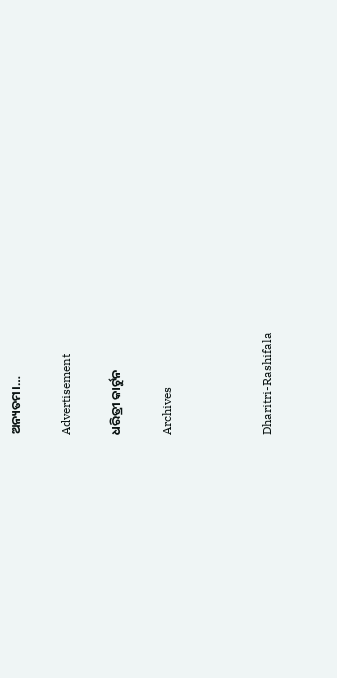ଅନ୍ୟତମ।…

Advertisement

ଧରିତ୍ରୀ କାର୍ଟୁନ

Archives



Dharitri-Rashifala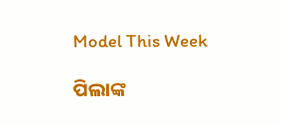Model This Week

ପିଲାଙ୍କ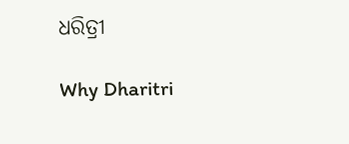ଧରିତ୍ରୀ

Why Dharitri